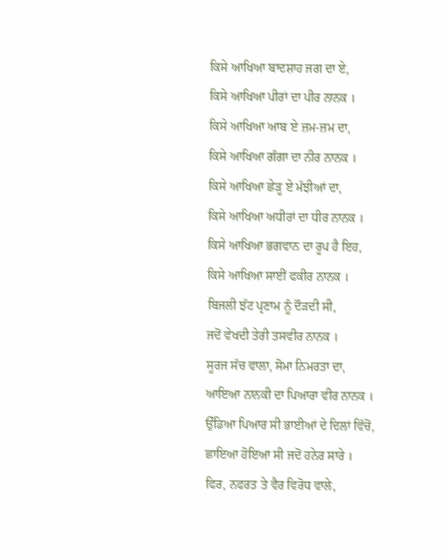ਕਿਸੇ ਆਖਿਆ ਬਾਦਸ਼ਾਹ ਜਗ ਦਾ ਏ,
ਕਿਸੇ ਆਖਿਆ ਪੀਰਾਂ ਦਾ ਪੀਰ ਨਾਨਕ ।
ਕਿਸੇ ਆਖਿਆ ਆਬ ਏ ਜ਼ਮ-ਜ਼ਮ ਦਾ,
ਕਿਸੇ ਆਖਿਆ ਗੰਗਾ ਦਾ ਨੀਰ ਨਾਨਕ ।
ਕਿਸੇ ਆਖਿਆ ਛੇੜੂ ਏ ਮੱਝੀਆਂ ਦਾ,
ਕਿਸੇ ਆਖਿਆ ਅਧੀਰਾਂ ਦਾ ਧੀਰ ਨਾਨਕ ।
ਕਿਸੇ ਆਖਿਆ ਭਗਵਾਨ ਦਾ ਰੂਪ ਹੈ ਇਹ,
ਕਿਸੇ ਆਖਿਆ ਸਾਈਂ ਫਕੀਰ ਨਾਨਕ ।
ਬਿਜਲੀ ਝੱਟ ਪ੍ਰਣਾਮ ਨੂੰ ਦੌੜਦੀ ਸੀ,
ਜਦੋਂ ਵੇਖਦੀ ਤੇਰੀ ਤਸਵੀਰ ਨਾਨਕ ।
ਸੂਰਜ ਸੱਚ ਵਾਲਾ, ਸੋਮਾ ਨਿਮਰਤਾ ਦਾ,
ਆਇਆ ਨਾਨਕੀ ਦਾ ਪਿਆਰਾ ਵੀਰ ਨਾਨਕ ।
ਉੱਡਿਆ ਪਿਆਰ ਸੀ ਭਾਈਆਂ ਦੇ ਦਿਲਾਂ ਵਿੱਚੋਂ,
ਛਾਇਆ ਹੋਇਆ ਸੀ ਜਦੋਂ ਹਨੇਰ ਸਾਰੇ ।
ਫਿਰ, ਨਫਰਤ ਤੇ ਵੈਰ ਵਿਰੋਧ ਵਾਲੇ,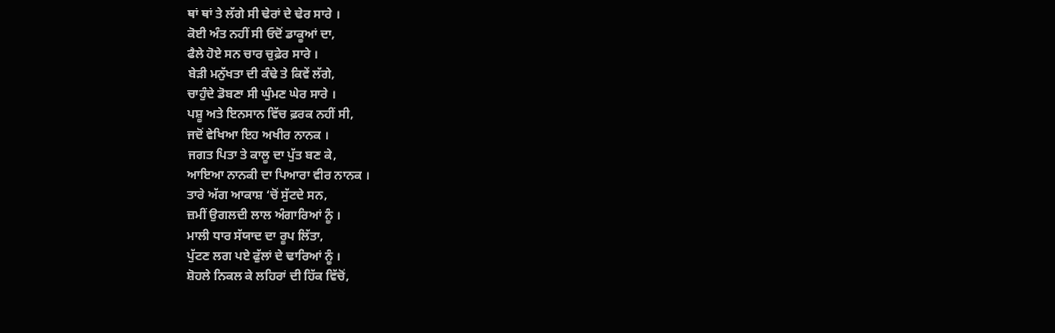ਥਾਂ ਥਾਂ ਤੇ ਲੱਗੇ ਸੀ ਢੇਰਾਂ ਦੇ ਢੇਰ ਸਾਰੇ ।
ਕੋਈ ਅੰਤ ਨਹੀਂ ਸੀ ਓਦੋਂ ਡਾਕੂਆਂ ਦਾ,
ਫੈਲੇ ਹੋਏ ਸਨ ਚਾਰ ਚੁਫ਼ੇਰ ਸਾਰੇ ।
ਬੇੜੀ ਮਨੁੱਖਤਾ ਦੀ ਕੰਢੇ ਤੇ ਕਿਵੇਂ ਲੱਗੇ,
ਚਾਹੁੰਦੇ ਡੋਬਣਾ ਸੀ ਘੁੰਮਣ ਘੇਰ ਸਾਰੇ ।
ਪਸ਼ੂ ਅਤੇ ਇਨਸਾਨ ਵਿੱਚ ਫ਼ਰਕ ਨਹੀਂ ਸੀ,
ਜਦੋਂ ਵੇਖਿਆ ਇਹ ਅਖੀਰ ਨਾਨਕ ।
ਜਗਤ ਪਿਤਾ ਤੇ ਕਾਲੂ ਦਾ ਪੁੱਤ ਬਣ ਕੇ,
ਆਇਆ ਨਾਨਕੀ ਦਾ ਪਿਆਰਾ ਵੀਰ ਨਾਨਕ ।
ਤਾਰੇ ਅੱਗ ਆਕਾਸ਼ ‘ਚੋਂ ਸੁੱਟਦੇ ਸਨ,
ਜ਼ਮੀਂ ਉਗਲਦੀ ਲਾਲ ਅੰਗਾਰਿਆਂ ਨੂੰ ।
ਮਾਲੀ ਧਾਰ ਸੱਯਾਦ ਦਾ ਰੂਪ ਲਿੱਤਾ,
ਪੁੱਟਣ ਲਗ ਪਏ ਫੁੱਲਾਂ ਦੇ ਢਾਰਿਆਂ ਨੂੰ ।
ਸ਼ੋਹਲੇ ਨਿਕਲ ਕੇ ਲਹਿਰਾਂ ਦੀ ਹਿੱਕ ਵਿੱਚੋਂ,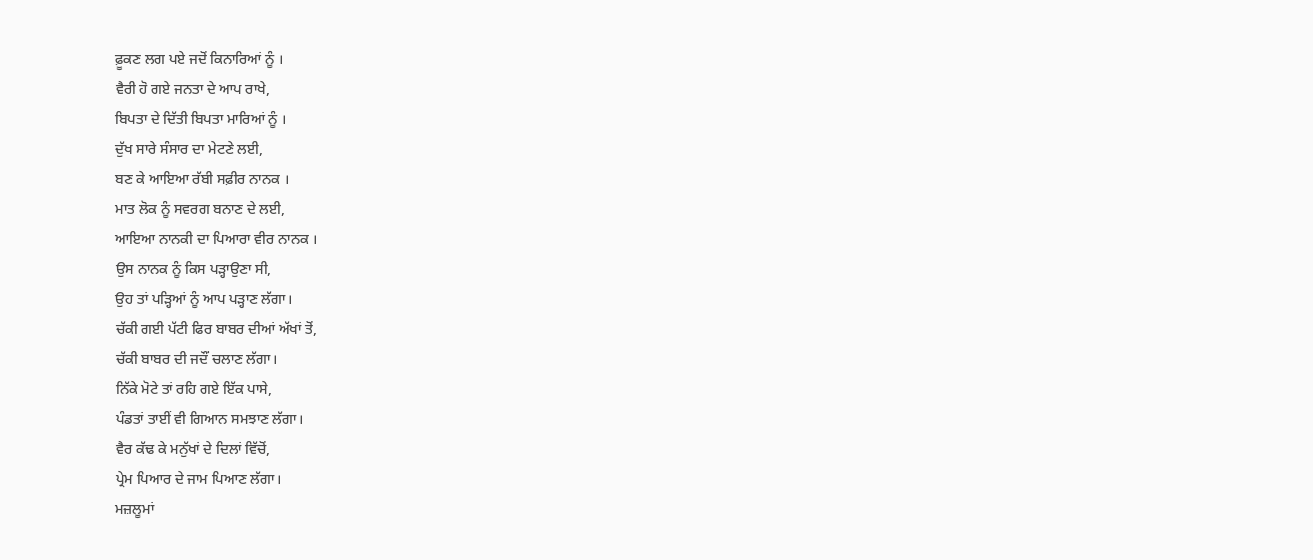ਫ਼ੂਕਣ ਲਗ ਪਏ ਜਦੋਂ ਕਿਨਾਰਿਆਂ ਨੂੰ ।
ਵੈਰੀ ਹੋ ਗਏ ਜਨਤਾ ਦੇ ਆਪ ਰਾਖੇ,
ਬਿਪਤਾ ਦੇ ਦਿੱਤੀ ਬਿਪਤਾ ਮਾਰਿਆਂ ਨੂੰ ।
ਦੁੱਖ ਸਾਰੇ ਸੰਸਾਰ ਦਾ ਮੇਟਣੇ ਲਈ,
ਬਣ ਕੇ ਆਇਆ ਰੱਬੀ ਸਫ਼ੀਰ ਨਾਨਕ ।
ਮਾਤ ਲੋਕ ਨੂੰ ਸਵਰਗ ਬਨਾਣ ਦੇ ਲਈ,
ਆਇਆ ਨਾਨਕੀ ਦਾ ਪਿਆਰਾ ਵੀਰ ਨਾਨਕ ।
ਉਸ ਨਾਨਕ ਨੂੰ ਕਿਸ ਪੜ੍ਹਾਉਣਾ ਸੀ,
ਉਹ ਤਾਂ ਪੜ੍ਹਿਆਂ ਨੂੰ ਆਪ ਪੜ੍ਹਾਣ ਲੱਗਾ।
ਚੱਕੀ ਗਈ ਪੱਟੀ ਫਿਰ ਬਾਬਰ ਦੀਆਂ ਅੱਖਾਂ ਤੋਂ,
ਚੱਕੀ ਬਾਬਰ ਦੀ ਜਦੌਂ ਚਲਾਣ ਲੱਗਾ।
ਨਿੱਕੇ ਮੋਟੇ ਤਾਂ ਰਹਿ ਗਏ ਇੱਕ ਪਾਸੇ,
ਪੰਡਤਾਂ ਤਾਈਂ ਵੀ ਗਿਆਨ ਸਮਝਾਣ ਲੱਗਾ।
ਵੈਰ ਕੱਢ ਕੇ ਮਨੁੱਖਾਂ ਦੇ ਦਿਲਾਂ ਵਿੱਚੋਂ,
ਪ੍ਰੇਮ ਪਿਆਰ ਦੇ ਜਾਮ ਪਿਆਣ ਲੱਗਾ।
ਮਜ਼ਲੂਮਾਂ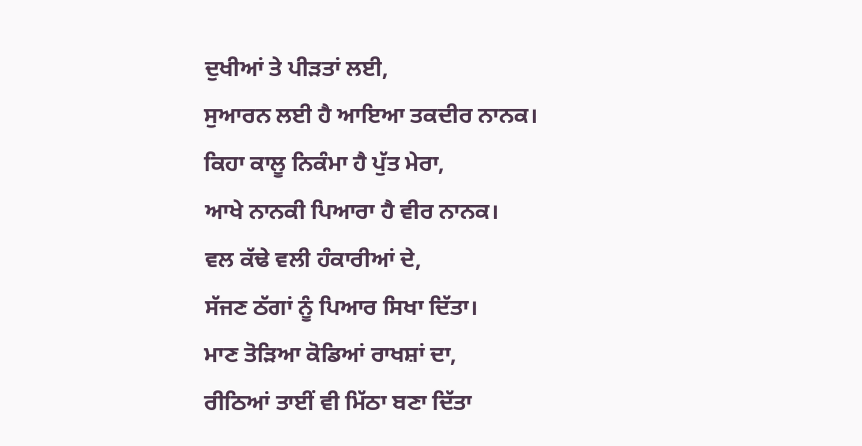ਦੁਖੀਆਂ ਤੇ ਪੀੜਤਾਂ ਲਈ,
ਸੁਆਰਨ ਲਈ ਹੈ ਆਇਆ ਤਕਦੀਰ ਨਾਨਕ।
ਕਿਹਾ ਕਾਲੂ ਨਿਕੰਮਾ ਹੈ ਪੁੱਤ ਮੇਰਾ,
ਆਖੇ ਨਾਨਕੀ ਪਿਆਰਾ ਹੈ ਵੀਰ ਨਾਨਕ।
ਵਲ ਕੱਢੇ ਵਲੀ ਹੰਕਾਰੀਆਂ ਦੇ,
ਸੱਜਣ ਠੱਗਾਂ ਨੂੰ ਪਿਆਰ ਸਿਖਾ ਦਿੱਤਾ।
ਮਾਣ ਤੋੜਿਆ ਕੋਡਿਆਂ ਰਾਖਸ਼ਾਂ ਦਾ,
ਰੀਠਿਆਂ ਤਾਈਂ ਵੀ ਮਿੱਠਾ ਬਣਾ ਦਿੱਤਾ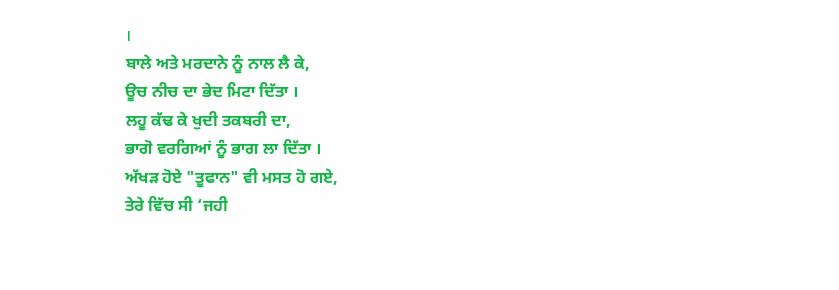।
ਬਾਲੇ ਅਤੇ ਮਰਦਾਨੇ ਨੂੰ ਨਾਲ ਲੈ ਕੇ,
ਊਚ ਨੀਚ ਦਾ ਭੇਦ ਮਿਟਾ ਦਿੱਤਾ ।
ਲਹੂ ਕੱਢ ਕੇ ਖੁਦੀ ਤਕਬਰੀ ਦਾ,
ਭਾਗੋ ਵਰਗਿਆਂ ਨੂੰ ਭਾਗ ਲਾ ਦਿੱਤਾ ।
ਅੱਖੜ ਹੋਏ "ਤੂਫਾਨ" ਵੀ ਮਸਤ ਹੋ ਗਏ,
ਤੇਰੇ ਵਿੱਚ ਸੀ ‘ਜਹੀ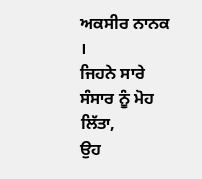ਅਕਸੀਰ ਨਾਨਕ ।
ਜਿਹਨੇ ਸਾਰੇ ਸੰਸਾਰ ਨੂੰ ਮੋਹ ਲਿੱਤਾ,
ਉਹ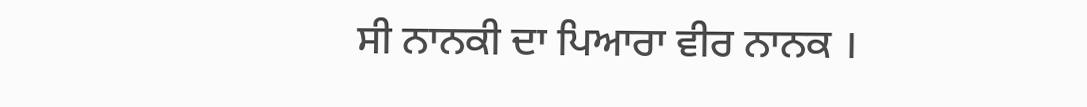ਸੀ ਨਾਨਕੀ ਦਾ ਪਿਆਰਾ ਵੀਰ ਨਾਨਕ ।